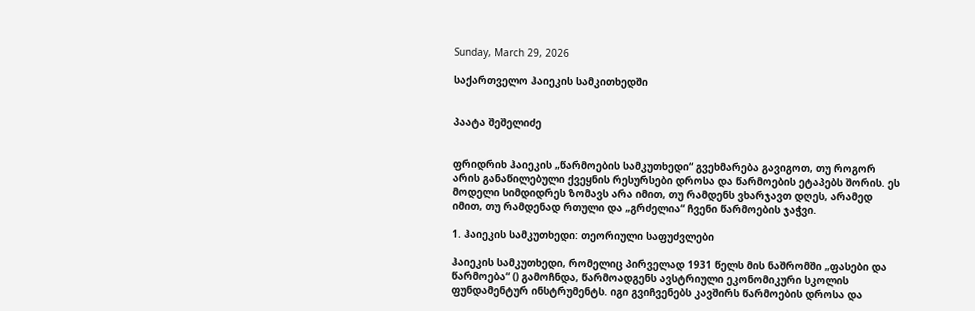Sunday, March 29, 2026

საქართველო ჰაიეკის სამკითხედში


პაატა შეშელიძე


ფრიდრიხ ჰაიეკის „წარმოების სამკუთხედი“ გვეხმარება გავიგოთ, თუ როგორ არის განაწილებული ქვეყნის რესურსები დროსა და წარმოების ეტაპებს შორის. ეს მოდელი სიმდიდრეს ზომავს არა იმით, თუ რამდენს ვხარჯავთ დღეს, არამედ იმით, თუ რამდენად რთული და „გრძელია“ ჩვენი წარმოების ჯაჭვი.

1. ჰაიეკის სამკუთხედი: თეორიული საფუძვლები

ჰაიეკის სამკუთხედი, რომელიც პირველად 1931 წელს მის ნაშრომში „ფასები და წარმოება“ () გამოჩნდა, წარმოადგენს ავსტრიული ეკონომიკური სკოლის ფუნდამენტურ ინსტრუმენტს. იგი გვიჩვენებს კავშირს წარმოების დროსა და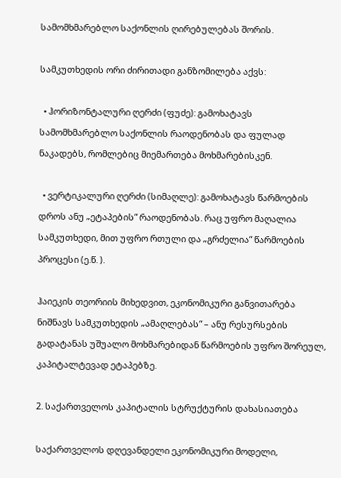სამომხმარებლო საქონლის ღირებულებას შორის.

სამკუთხედის ორი ძირითადი განზომილება აქვს:

  • ჰორიზონტალური ღერძი (ფუძე): გამოხატავს სამომხმარებლო საქონლის რაოდენობას და ფულად ნაკადებს, რომლებიც მიემართება მოხმარებისკენ.

  • ვერტიკალური ღერძი (სიმაღლე): გამოხატავს წარმოების დროს ანუ „ეტაპების“ რაოდენობას. რაც უფრო მაღალია სამკუთხედი, მით უფრო რთული და „გრძელია“ წარმოების პროცესი (ე.წ. ).

ჰაიეკის თეორიის მიხედვით, ეკონომიკური განვითარება ნიშნავს სამკუთხედის „ამაღლებას“ – ანუ რესურსების გადატანას უშუალო მოხმარებიდან წარმოების უფრო შორეულ, კაპიტალტევად ეტაპებზე.

2. საქართველოს კაპიტალის სტრუქტურის დახასიათება

საქართველოს დღევანდელი ეკონომიკური მოდელი,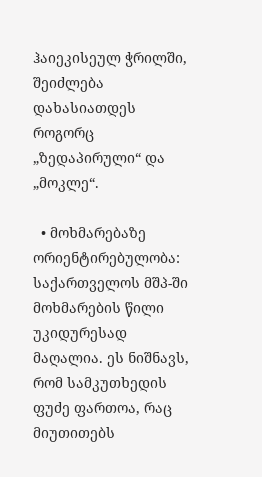ჰაიეკისეულ ჭრილში, შეიძლება დახასიათდეს როგორც „ზედაპირული“ და „მოკლე“.

  • მოხმარებაზე ორიენტირებულობა: საქართველოს მშპ-ში მოხმარების წილი უკიდურესად მაღალია. ეს ნიშნავს, რომ სამკუთხედის ფუძე ფართოა, რაც მიუთითებს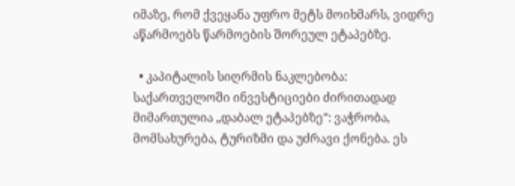იმაზე, რომ ქვეყანა უფრო მეტს მოიხმარს, ვიდრე აწარმოებს წარმოების შორეულ ეტაპებზე.

  • კაპიტალის სიღრმის ნაკლებობა: საქართველოში ინვესტიციები ძირითადად მიმართულია „დაბალ ეტაპებზე“: ვაჭრობა, მომსახურება, ტურიზმი და უძრავი ქონება. ეს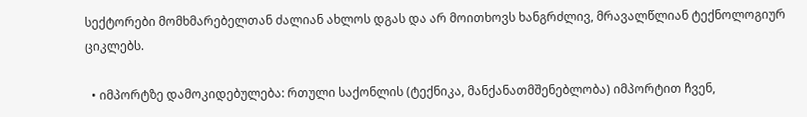სექტორები მომხმარებელთან ძალიან ახლოს დგას და არ მოითხოვს ხანგრძლივ, მრავალწლიან ტექნოლოგიურ ციკლებს.

  • იმპორტზე დამოკიდებულება: რთული საქონლის (ტექნიკა, მანქანათმშენებლობა) იმპორტით ჩვენ,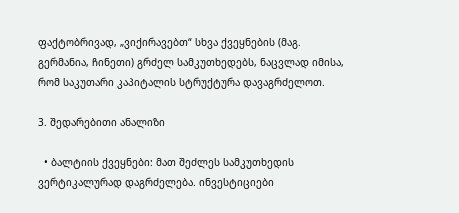ფაქტობრივად, „ვიქირავებთ“ სხვა ქვეყნების (მაგ. გერმანია, ჩინეთი) გრძელ სამკუთხედებს, ნაცვლად იმისა, რომ საკუთარი კაპიტალის სტრუქტურა დავაგრძელოთ.

3. შედარებითი ანალიზი

  • ბალტიის ქვეყნები: მათ შეძლეს სამკუთხედის ვერტიკალურად დაგრძელება. ინვესტიციები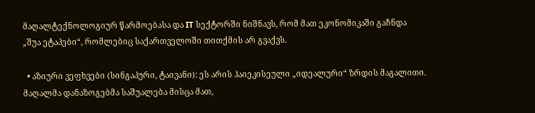მაღალტექნოლოგიურ წარმოებასა და IT სექტორში ნიშნავს, რომ მათ ეკონომიკაში გაჩნდა „შუა ეტაპები“, რომლებიც საქართველოში თითქმის არ გვაქვს.

  • აზიური ვეფხვები (სინგაპური, ტაივანი): ეს არის ჰაიეკისეული „იდეალური“ ზრდის მაგალითი. მაღალმა დანაზოგებმა საშუალება მისცა მათ,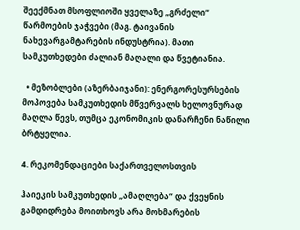შეექმნათ მსოფლიოში ყველაზე „გრძელი“ წარმოების ჯაჭვები (მაგ. ტაივანის ნახევარგამტარების ინდუსტრია). მათი სამკუთხედები ძალიან მაღალი და წვეტიანია.

  • მეზობლები (აზერბაიჯანი): ენერგორესურსების მოპოვება სამკუთხედის მწვერვალს ხელოვნურად მაღლა წევს, თუმცა ეკონომიკის დანარჩენი ნაწილი ბრტყელია.

4. რეკომენდაციები საქართველოსთვის

ჰაიეკის სამკუთხედის „ამაღლება“ და ქვეყნის გამდიდრება მოითხოვს არა მოხმარების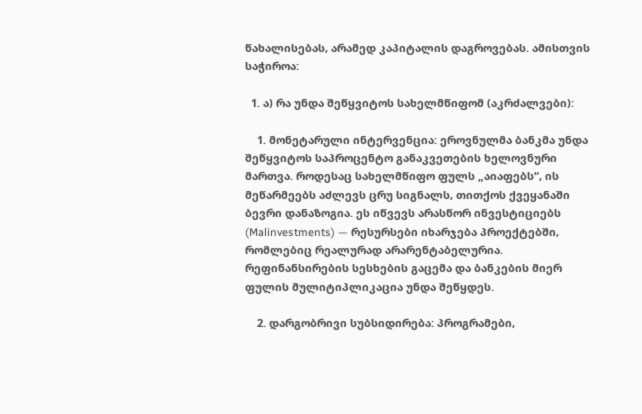წახალისებას, არამედ კაპიტალის დაგროვებას. ამისთვის საჭიროა:

  1. ა) რა უნდა შეწყვიტოს სახელმწიფომ (აკრძალვები):

    1. მონეტარული ინტერვენცია: ეროვნულმა ბანკმა უნდა შეწყვიტოს საპროცენტო განაკვეთების ხელოვნური მართვა. როდესაც სახელმწიფო ფულს „აიაფებს“, ის მეწარმეებს აძლევს ცრუ სიგნალს, თითქოს ქვეყანაში ბევრი დანაზოგია. ეს იწვევს არასწორ ინვესტიციებს (Malinvestments) — რესურსები იხარჯება პროექტებში, რომლებიც რეალურად არარენტაბელურია. რეფინანსირების სესხების გაცემა და ბანკების მიერ ფულის მულიტიპლიკაცია უნდა შეწყდეს.

    2. დარგობრივი სუბსიდირება: პროგრამები,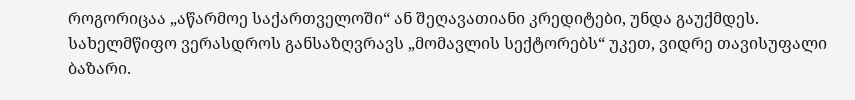როგორიცაა „აწარმოე საქართველოში“ ან შეღავათიანი კრედიტები, უნდა გაუქმდეს. სახელმწიფო ვერასდროს განსაზღვრავს „მომავლის სექტორებს“ უკეთ, ვიდრე თავისუფალი ბაზარი.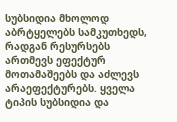სუბსიდია მხოლოდ აბრტყელებს სამკუთხედს, რადგან რესურსებს ართმევს ეფექტურ მოთამაშეებს და აძლევს არაეფექტურებს. ყველა ტიპის სუბსიდია და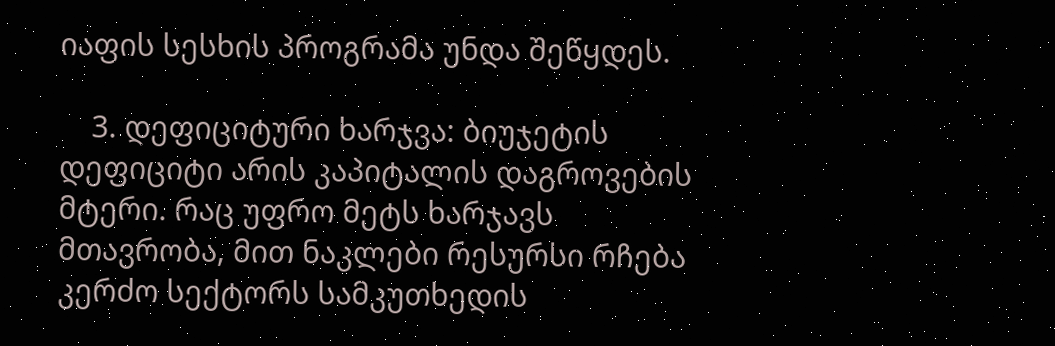იაფის სესხის პროგრამა უნდა შეწყდეს.

    3. დეფიციტური ხარჯვა: ბიუჯეტის დეფიციტი არის კაპიტალის დაგროვების მტერი. რაც უფრო მეტს ხარჯავს მთავრობა, მით ნაკლები რესურსი რჩება კერძო სექტორს სამკუთხედის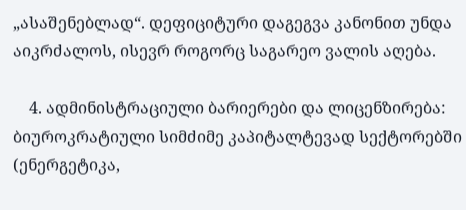„ასაშენებლად“. დეფიციტური დაგეგვა კანონით უნდა აიკრძალოს, ისევრ როგორც საგარეო ვალის აღება.

    4. ადმინისტრაციული ბარიერები და ლიცენზირება: ბიუროკრატიული სიმძიმე კაპიტალტევად სექტორებში (ენერგეტიკა,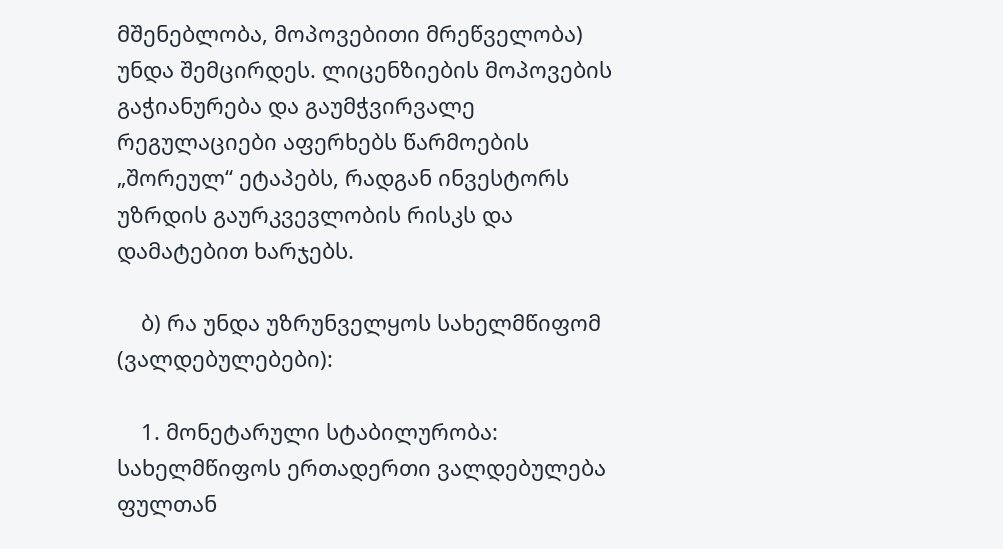მშენებლობა, მოპოვებითი მრეწველობა) უნდა შემცირდეს. ლიცენზიების მოპოვების გაჭიანურება და გაუმჭვირვალე რეგულაციები აფერხებს წარმოების „შორეულ“ ეტაპებს, რადგან ინვესტორს უზრდის გაურკვევლობის რისკს და დამატებით ხარჯებს.

    ბ) რა უნდა უზრუნველყოს სახელმწიფომ (ვალდებულებები):

    1. მონეტარული სტაბილურობა: სახელმწიფოს ერთადერთი ვალდებულება ფულთან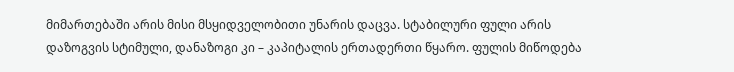მიმართებაში არის მისი მსყიდველობითი უნარის დაცვა. სტაბილური ფული არის დაზოგვის სტიმული, დანაზოგი კი – კაპიტალის ერთადერთი წყარო. ფულის მიწოდება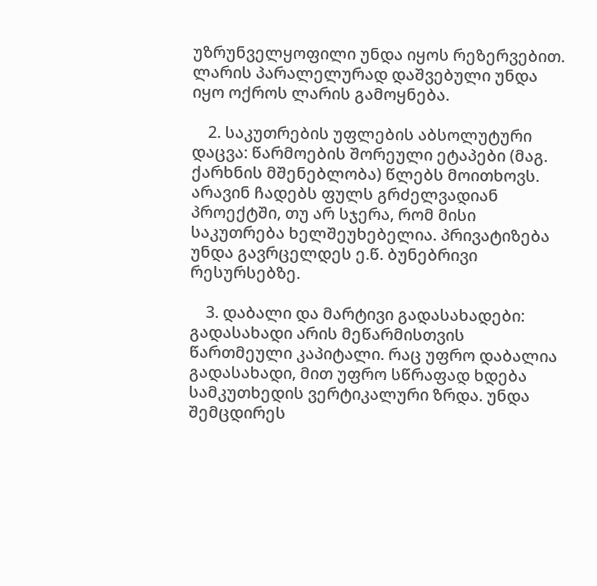უზრუნველყოფილი უნდა იყოს რეზერვებით. ლარის პარალელურად დაშვებული უნდა იყო ოქროს ლარის გამოყნება.

    2. საკუთრების უფლების აბსოლუტური დაცვა: წარმოების შორეული ეტაპები (მაგ. ქარხნის მშენებლობა) წლებს მოითხოვს. არავინ ჩადებს ფულს გრძელვადიან პროექტში, თუ არ სჯერა, რომ მისი საკუთრება ხელშეუხებელია. პრივატიზება უნდა გავრცელდეს ე.წ. ბუნებრივი რესურსებზე.

    3. დაბალი და მარტივი გადასახადები: გადასახადი არის მეწარმისთვის წართმეული კაპიტალი. რაც უფრო დაბალია გადასახადი, მით უფრო სწრაფად ხდება სამკუთხედის ვერტიკალური ზრდა. უნდა შემცდირეს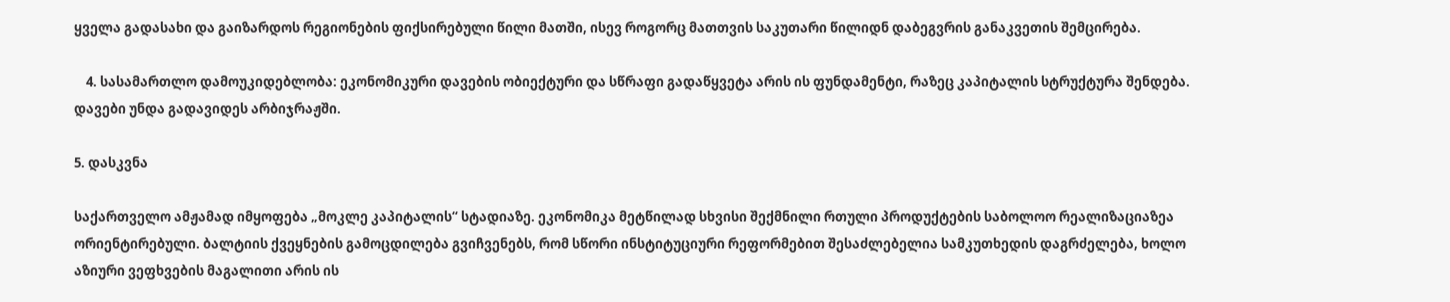ყველა გადასახი და გაიზარდოს რეგიონების ფიქსირებული წილი მათში, ისევ როგორც მათთვის საკუთარი წილიდნ დაბეგვრის განაკვეთის შემცირება.

    4. სასამართლო დამოუკიდებლობა: ეკონომიკური დავების ობიექტური და სწრაფი გადაწყვეტა არის ის ფუნდამენტი, რაზეც კაპიტალის სტრუქტურა შენდება. დავები უნდა გადავიდეს არბიჯრაჟში.

5. დასკვნა

საქართველო ამჟამად იმყოფება „მოკლე კაპიტალის“ სტადიაზე. ეკონომიკა მეტწილად სხვისი შექმნილი რთული პროდუქტების საბოლოო რეალიზაციაზეა ორიენტირებული. ბალტიის ქვეყნების გამოცდილება გვიჩვენებს, რომ სწორი ინსტიტუციური რეფორმებით შესაძლებელია სამკუთხედის დაგრძელება, ხოლო აზიური ვეფხვების მაგალითი არის ის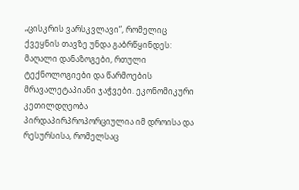„ცისკრის ვარსკვლავი“, რომელიც ქვეყნის თავზე უნდა გაბრწყინდეს: მაღალი დანაზოგები, რთული ტექნოლოგიები და წარმოების მრავალეტაპიანი ჯაჭვები. ეკონომიკური კეთილდღეობა პირდაპირპროპორციულია იმ დროისა და რესურსისა, რომელსაც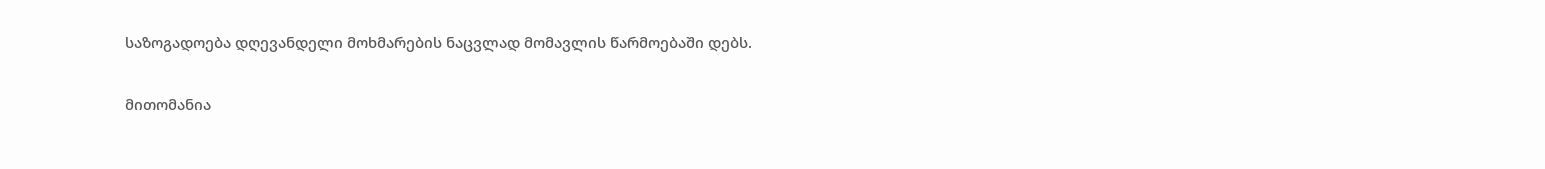საზოგადოება დღევანდელი მოხმარების ნაცვლად მომავლის წარმოებაში დებს.

მითომანია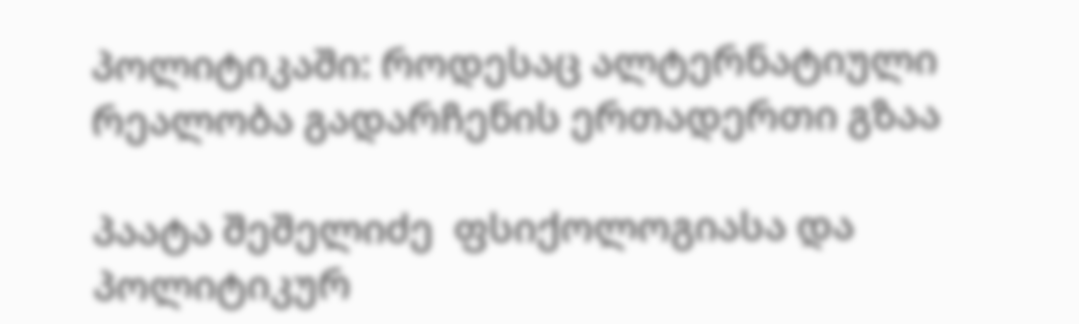პოლიტიკაში: როდესაც ალტერნატიული რეალობა გადარჩენის ერთადერთი გზაა

პაატა შეშელიძე  ფსიქოლოგიასა და პოლიტიკურ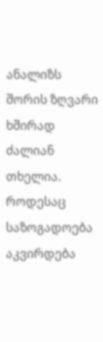ანალიზს შორის ზღვარი ხშირად ძალიან თხელია. როდესაც საზოგადოება აკვირდება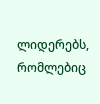ლიდერებს, რომლებიც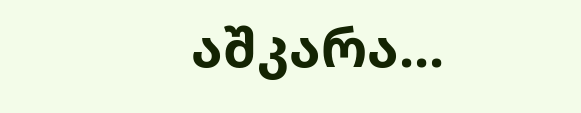აშკარა...